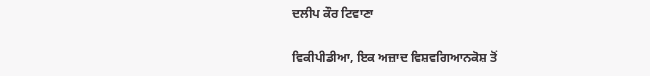ਦਲੀਪ ਕੌਰ ਟਿਵਾਣਾ

ਵਿਕੀਪੀਡੀਆ, ਇਕ ਅਜ਼ਾਦ ਵਿਸ਼ਵਗਿਆਨਕੋਸ਼ ਤੋਂ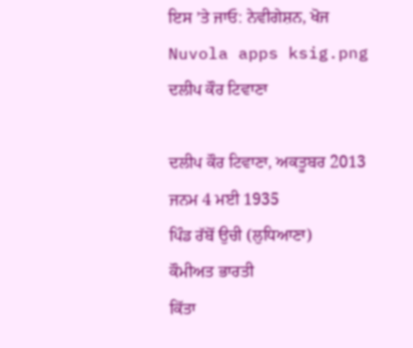ਇਸ ’ਤੇ ਜਾਓ: ਨੇਵੀਗੇਸ਼ਨ, ਖੋਜ
Nuvola apps ksig.png
ਦਲੀਪ ਕੌਰ ਟਿਵਾਣਾ

ਦਲੀਪ ਕੌਰ ਟਿਵਾਣਾ, ਅਕਤੂਬਰ 2013
ਜਨਮ 4 ਮਈ 1935
ਪਿੰਡ ਰੱਬੋਂ ਉਚੀ (ਲੁਧਿਆਣਾ)
ਕੌਮੀਅਤ ਭਾਰਤੀ
ਕਿੱਤਾ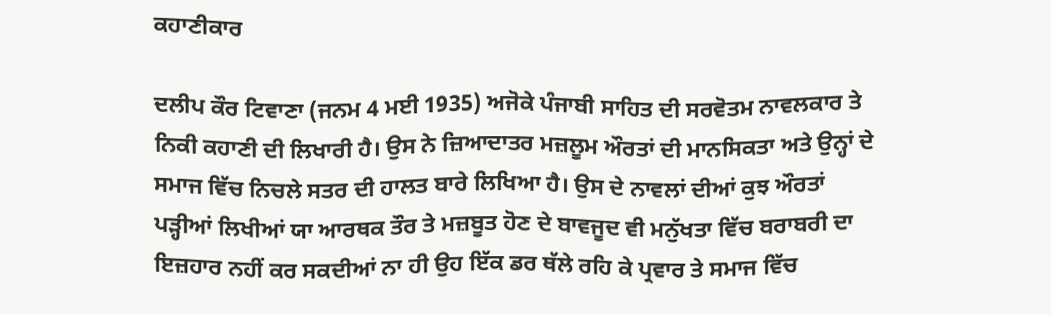ਕਹਾਣੀਕਾਰ

ਦਲੀਪ ਕੌਰ ਟਿਵਾਣਾ (ਜਨਮ 4 ਮਈ 1935) ਅਜੋਕੇ ਪੰਜਾਬੀ ਸਾਹਿਤ ਦੀ ਸਰਵੋਤਮ ਨਾਵਲਕਾਰ ਤੇ ਨਿਕੀ ਕਹਾਣੀ ਦੀ ਲਿਖਾਰੀ ਹੈ। ਉਸ ਨੇ ਜ਼ਿਆਦਾਤਰ ਮਜ਼ਲੂਮ ਔਰਤਾਂ ਦੀ ਮਾਨਸਿਕਤਾ ਅਤੇ ਉਨ੍ਹਾਂ ਦੇ ਸਮਾਜ ਵਿੱਚ ਨਿਚਲੇ ਸਤਰ ਦੀ ਹਾਲਤ ਬਾਰੇ ਲਿਖਿਆ ਹੈ। ਉਸ ਦੇ ਨਾਵਲਾਂ ਦੀਆਂ ਕੁਝ ਔਰਤਾਂ ਪੜ੍ਹੀਆਂ ਲਿਖੀਆਂ ਯਾ ਆਰਥਕ ਤੌਰ ਤੇ ਮਜ਼ਬੂਤ ਹੋਣ ਦੇ ਬਾਵਜੂਦ ਵੀ ਮਨੁੱਖਤਾ ਵਿੱਚ ਬਰਾਬਰੀ ਦਾ ਇਜ਼ਹਾਰ ਨਹੀਂ ਕਰ ਸਕਦੀਆਂ ਨਾ ਹੀ ਉਹ ਇੱਕ ਡਰ ਥੱਲੇ ਰਹਿ ਕੇ ਪ੍ਰਵਾਰ ਤੇ ਸਮਾਜ ਵਿੱਚ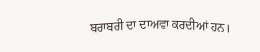ਬਰਾਬਰੀ ਦਾ ਦਾਅਵਾ ਕਰਦੀਆਂ ਹਨ।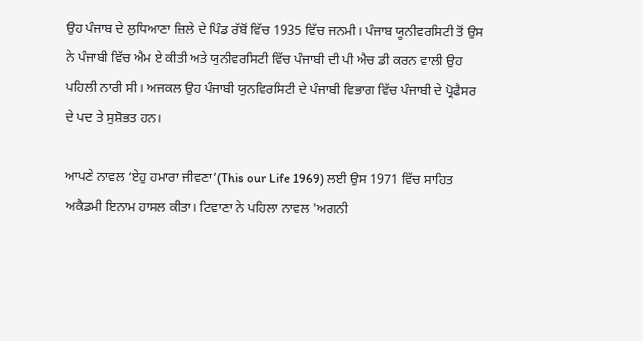ਉਹ ਪੰਜਾਬ ਦੇ ਲੁਧਿਆਣਾ ਜ਼ਿਲੇ ਦੇ ਪਿੰਡ ਰੱਬੋਂ ਵਿੱਚ 1935 ਵਿੱਚ ਜਨਮੀ। ਪੰਜਾਬ ਯੂਨੀਵਰਸਿਟੀ ਤੋਂ ਉਸ ਨੇ ਪੰਜਾਬੀ ਵਿੱਚ ਐਮ ਏ ਕੀਤੀ ਅਤੇ ਯੁਨੀਵਰਸਿਟੀ ਵਿੱਚ ਪੰਜਾਬੀ ਦੀ ਪੀ ਐਚ ਡੀ ਕਰਨ ਵਾਲੀ ਉਹ ਪਹਿਲੀ ਨਾਰੀ ਸੀ। ਅਜਕਲ ਉਹ ਪੰਜਾਬੀ ਯੁਨਵਿਰਸਿਟੀ ਦੇ ਪੰਜਾਬੀ ਵਿਭਾਗ ਵਿੱਚ ਪੰਜਾਬੀ ਦੇ ਪ੍ਰੋਫੈਸਰ ਦੇ ਪਦ ਤੇ ਸੁਸ਼ੋਭਤ ਹਨ।

ਆਪਣੇ ਨਾਵਲ ‘ਏਹੁ ਹਮਾਰਾ ਜੀਵਣਾ’(This our Life 1969) ਲਈ ਉਸ 1971 ਵਿੱਚ ਸਾਹਿਤ ਅਕੈਡਮੀ ਇਨਾਮ ਹਾਸਲ ਕੀਤਾ। ਟਿਵਾਣਾ ਨੇ ਪਹਿਲਾ ਨਾਵਲ 'ਅਗਨੀ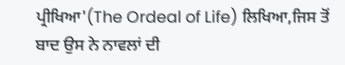ਪ੍ਰੀਖਿਆ'(The Ordeal of Life) ਲਿਖਿਆ,ਜਿਸ ਤੋਂ ਬਾਦ ਉਸ ਨੇ ਨਾਵਲਾਂ ਦੀ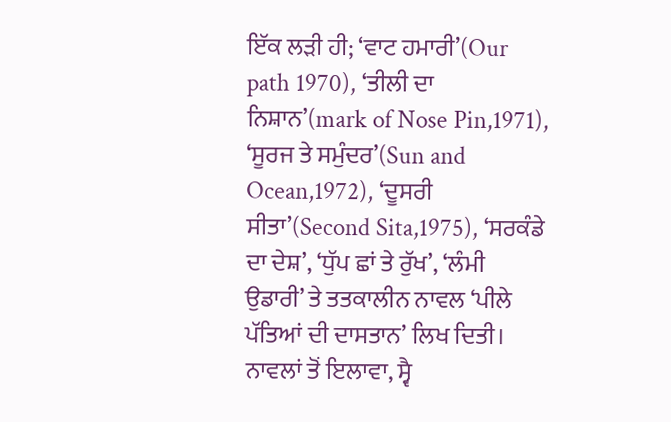ਇੱਕ ਲੜੀ ਹੀ; ‘ਵਾਟ ਹਮਾਰੀ’(Our path 1970), ‘ਤੀਲੀ ਦਾ ਨਿਸ਼ਾਨ’(mark of Nose Pin,1971), ‘ਸੂਰਜ ਤੇ ਸਮੁੰਦਰ’(Sun and Ocean,1972), ‘ਦੂਸਰੀ ਸੀਤਾ’(Second Sita,1975), ‘ਸਰਕੰਡੇ ਦਾ ਦੇਸ਼’, ‘ਧੁੱਪ ਛਾਂ ਤੇ ਰੁੱਖ’, ‘ਲੰਮੀ ਉਡਾਰੀ’ ਤੇ ਤਤਕਾਲੀਨ ਨਾਵਲ ‘ਪੀਲੇ ਪੱਤਿਆਂ ਦੀ ਦਾਸਤਾਨ’ ਲਿਖ ਦਿਤੀ। ਨਾਵਲਾਂ ਤੋਂ ਇਲਾਵਾ, ਸ੍ਵੈ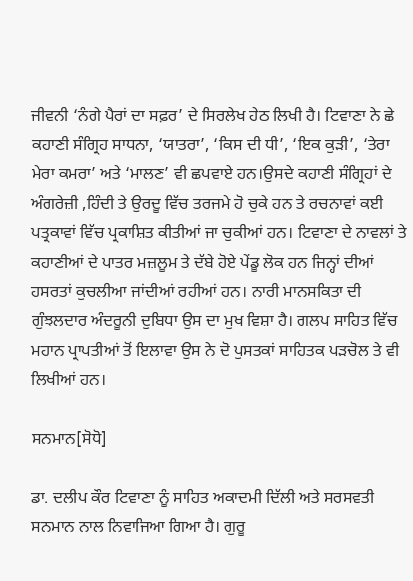ਜੀਵਨੀ ‘ਨੰਗੇ ਪੈਰਾਂ ਦਾ ਸਫ਼ਰ’ ਦੇ ਸਿਰਲੇਖ ਹੇਠ ਲਿਖੀ ਹੈ। ਟਿਵਾਣਾ ਨੇ ਛੇ ਕਹਾਣੀ ਸੰਗ੍ਰਿਹ ਸਾਧਨਾ, ‘ਯਾਤਰਾ’, ‘ਕਿਸ ਦੀ ਧੀ’, ‘ਇਕ ਕੁੜੀ’, ‘ਤੇਰਾ ਮੇਰਾ ਕਮਰਾ’ ਅਤੇ ‘ਮਾਲਣ’ ਵੀ ਛਪਵਾਏ ਹਨ।ਉਸਦੇ ਕਹਾਣੀ ਸੰਗ੍ਰਿਹਾਂ ਦੇ ਅੰਗਰੇਜ਼ੀ ,ਹਿੰਦੀ ਤੇ ਉਰਦੂ ਵਿੱਚ ਤਰਜਮੇ ਹੋ ਚੁਕੇ ਹਨ ਤੇ ਰਚਨਾਵਾਂ ਕਈ ਪਤ੍ਰਕਾਵਾਂ ਵਿੱਚ ਪ੍ਰਕਾਸ਼ਿਤ ਕੀਤੀਆਂ ਜਾ ਚੁਕੀਆਂ ਹਨ। ਟਿਵਾਣਾ ਦੇ ਨਾਵਲਾਂ ਤੇ ਕਹਾਣੀਆਂ ਦੇ ਪਾਤਰ ਮਜ਼ਲੂਮ ਤੇ ਦੱਬੇ ਹੋਏ ਪੇਂਡੂ ਲੋਕ ਹਨ ਜਿਨ੍ਹਾਂ ਦੀਆਂ ਹਸਰਤਾਂ ਕੁਚਲੀਆ ਜਾਂਦੀਆਂ ਰਹੀਆਂ ਹਨ। ਨਾਰੀ ਮਾਨਸਕਿਤਾ ਦੀ ਗੁੰਝਲਦਾਰ ਅੰਦਰੂਨੀ ਦੁਬਿਧਾ ਉਸ ਦਾ ਮੁਖ ਵਿਸ਼ਾ ਹੈ। ਗਲਪ ਸਾਹਿਤ ਵਿੱਚ ਮਹਾਨ ਪ੍ਰਾਪਤੀਆਂ ਤੋਂ ਇਲਾਵਾ ਉਸ ਨੇ ਦੋ ਪੁਸਤਕਾਂ ਸਾਹਿਤਕ ਪੜਚੋਲ ਤੇ ਵੀ ਲਿਖੀਆਂ ਹਨ।

ਸਨਮਾਨ[ਸੋਧੋ]

ਡਾ. ਦਲੀਪ ਕੌਰ ਟਿਵਾਣਾ ਨੂੰ ਸਾਹਿਤ ਅਕਾਦਮੀ ਦਿੱਲੀ ਅਤੇ ਸਰਸਵਤੀ ਸਨਮਾਨ ਨਾਲ ਨਿਵਾਜਿਆ ਗਿਆ ਹੈ। ਗੁਰੂ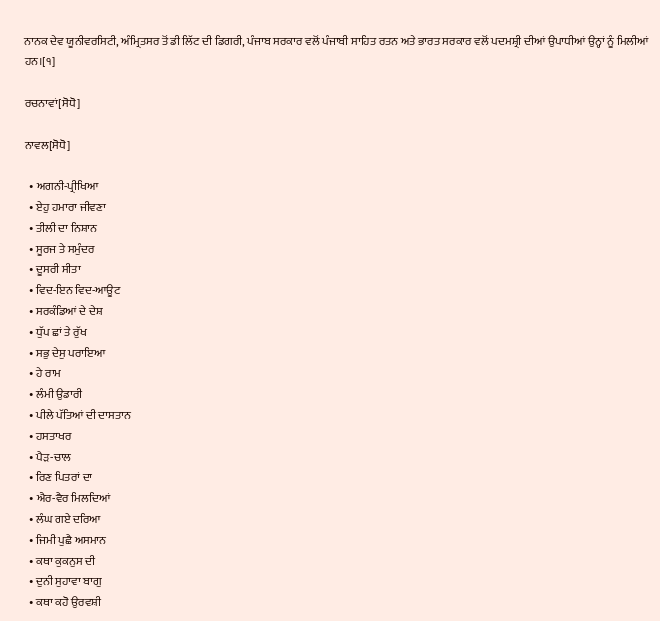ਨਾਨਕ ਦੇਵ ਯੂਨੀਵਰਸਿਟੀ, ਅੰਮ੍ਰਿਤਸਰ ਤੋਂ ਡੀ ਲਿੱਟ ਦੀ ਡਿਗਰੀ, ਪੰਜਾਬ ਸਰਕਾਰ ਵਲੋਂ ਪੰਜਾਬੀ ਸਾਹਿਤ ਰਤਨ ਅਤੇ ਭਾਰਤ ਸਰਕਾਰ ਵਲੋਂ ਪਦਮਸ਼੍ਰੀ ਦੀਆਂ ਉਪਾਧੀਆਂ ਉਨ੍ਹਾਂ ਨੂੰ ਮਿਲੀਆਂ ਹਨ।[੧]

ਰਚਨਾਵਾਂ[ਸੋਧੋ]

ਨਾਵਲ[ਸੋਧੋ]

  • ਅਗਨੀ-ਪ੍ਰੀਖਿਆ
  • ਏਹੁ ਹਮਾਰਾ ਜੀਵਣਾ
  • ਤੀਲੀ ਦਾ ਨਿਸ਼ਾਨ
  • ਸੂਰਜ ਤੇ ਸਮੁੰਦਰ
  • ਦੂਸਰੀ ਸੀਤਾ
  • ਵਿਦ-ਇਨ ਵਿਦ-ਆਊਟ
  • ਸਰਕੰਡਿਆਂ ਦੇ ਦੇਸ਼
  • ਧੁੱਪ ਛਾਂ ਤੇ ਰੁੱਖ
  • ਸਭੁ ਦੇਸੁ ਪਰਾਇਆ
  • ਹੇ ਰਾਮ
  • ਲੰਮੀ ਉਡਾਰੀ
  • ਪੀਲੇ ਪੱਤਿਆਂ ਦੀ ਦਾਸਤਾਨ
  • ਹਸਤਾਖਰ
  • ਪੈੜ-ਚਾਲ
  • ਰਿਣ ਪਿਤਰਾਂ ਦਾ
  • ਐਰ-ਵੈਰ ਮਿਲਦਿਆਂ
  • ਲੰਘ ਗਏ ਦਰਿਆ
  • ਜਿਮੀ ਪੁਛੈ ਅਸਮਾਨ
  • ਕਥਾ ਕੁਕਨੁਸ ਦੀ
  • ਦੁਨੀ ਸੁਹਾਵਾ ਬਾਗੁ
  • ਕਥਾ ਕਹੋ ਉਰਵਸ਼ੀ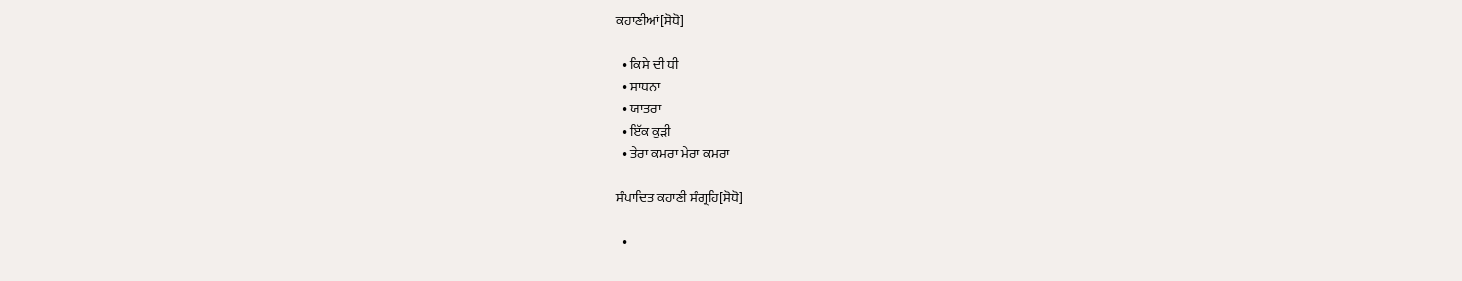ਕਹਾਣੀਆਂ[ਸੋਧੋ]

  • ਕਿਸੇ ਦੀ ਧੀ
  • ਸਾਧਨਾ
  • ਯਾਤਰਾ
  • ਇੱਕ ਕੁੜੀ
  • ਤੇਰਾ ਕਮਰਾ ਮੇਰਾ ਕਮਰਾ

ਸੰਪਾਦਿਤ ਕਹਾਣੀ ਸੰਗ੍ਰਹਿ[ਸੋਧੋ]

  •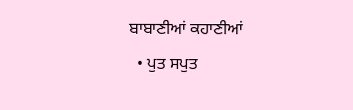ਬਾਬਾਣੀਆਂ ਕਹਾਣੀਆਂ
  • ਪੁਤ ਸਪੁਤ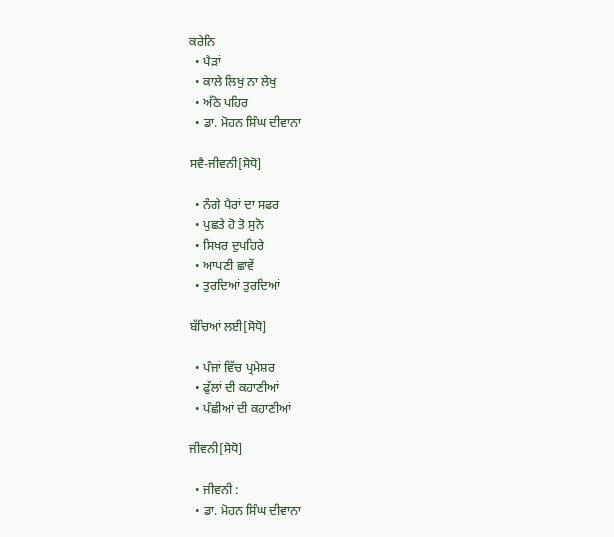ਕਰੇਨਿ
  • ਪੈੜਾਂ
  • ਕਾਲੇ ਲਿਖੁ ਨਾ ਲੇਖੁ
  • ਅੱਠੇ ਪਹਿਰ
  • ਡਾ. ਮੋਹਨ ਸਿੰਘ ਦੀਵਾਨਾ

ਸਵੈ-ਜੀਵਨੀ[ਸੋਧੋ]

  • ਨੰਗੇ ਪੈਰਾਂ ਦਾ ਸਫਰ
  • ਪੁਛਤੇ ਹੋ ਤੋ ਸੁਨੋ
  • ਸਿਖਰ ਦੁਪਹਿਰੇ
  • ਆਪਣੀ ਛਾਵੇਂ
  • ਤੁਰਦਿਆਂ ਤੁਰਦਿਆਂ

ਬੱਚਿਆਂ ਲਈ[ਸੋਧੋ]

  • ਪੰਜਾਂ ਵਿੱਚ ਪ੍ਰਮੇਸ਼ਰ
  • ਫੁੱਲਾਂ ਦੀ ਕਹਾਣੀਆਂ
  • ਪੰਛੀਆਂ ਦੀ ਕਹਾਣੀਆਂ

ਜੀਵਨੀ[ਸੋਧੋ]

  • ਜੀਵਨੀ :
  • ਡਾ. ਮੋਹਨ ਸਿੰਘ ਦੀਵਾਨਾ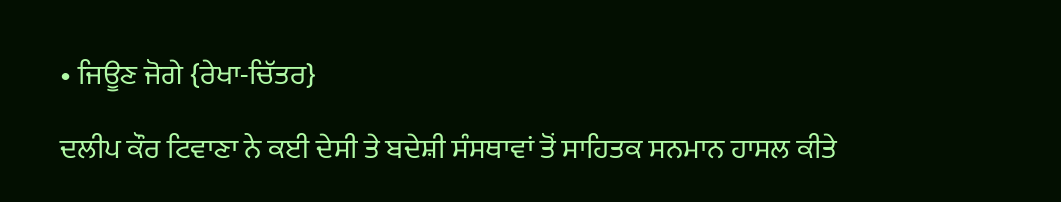• ਜਿਊਣ ਜੋਗੇ {ਰੇਖਾ-ਚਿੱਤਰ}

ਦਲੀਪ ਕੌਰ ਟਿਵਾਣਾ ਨੇ ਕਈ ਦੇਸੀ ਤੇ ਬਦੇਸ਼ੀ ਸੰਸਥਾਵਾਂ ਤੋਂ ਸਾਹਿਤਕ ਸਨਮਾਨ ਹਾਸਲ ਕੀਤੇ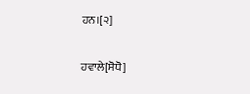ਹਨ।[੨]

ਹਵਾਲੇ[ਸੋਧੋ]